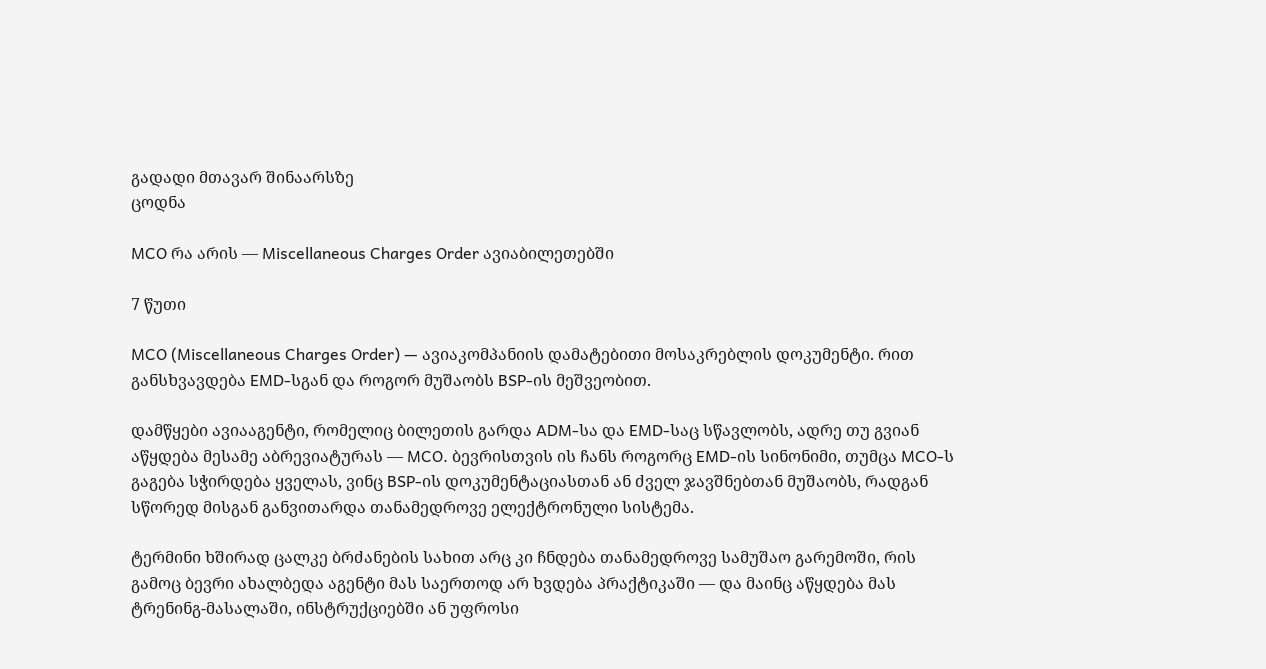გადადი მთავარ შინაარსზე
ცოდნა

MCO რა არის — Miscellaneous Charges Order ავიაბილეთებში

7 წუთი

MCO (Miscellaneous Charges Order) — ავიაკომპანიის დამატებითი მოსაკრებლის დოკუმენტი. რით განსხვავდება EMD-სგან და როგორ მუშაობს BSP-ის მეშვეობით.

დამწყები ავიააგენტი, რომელიც ბილეთის გარდა ADM-სა და EMD-საც სწავლობს, ადრე თუ გვიან აწყდება მესამე აბრევიატურას — MCO. ბევრისთვის ის ჩანს როგორც EMD-ის სინონიმი, თუმცა MCO-ს გაგება სჭირდება ყველას, ვინც BSP-ის დოკუმენტაციასთან ან ძველ ჯავშნებთან მუშაობს, რადგან სწორედ მისგან განვითარდა თანამედროვე ელექტრონული სისტემა.

ტერმინი ხშირად ცალკე ბრძანების სახით არც კი ჩნდება თანამედროვე სამუშაო გარემოში, რის გამოც ბევრი ახალბედა აგენტი მას საერთოდ არ ხვდება პრაქტიკაში — და მაინც აწყდება მას ტრენინგ-მასალაში, ინსტრუქციებში ან უფროსი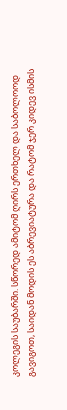კოლეგის საუბარში. სწორედ ამიტომ ღირს ერთხელ და საბოლოოდ გავიგოთ, საიდან მოდის ეს აბრევიატურა და რატომ ჯერ კიდევ ისმის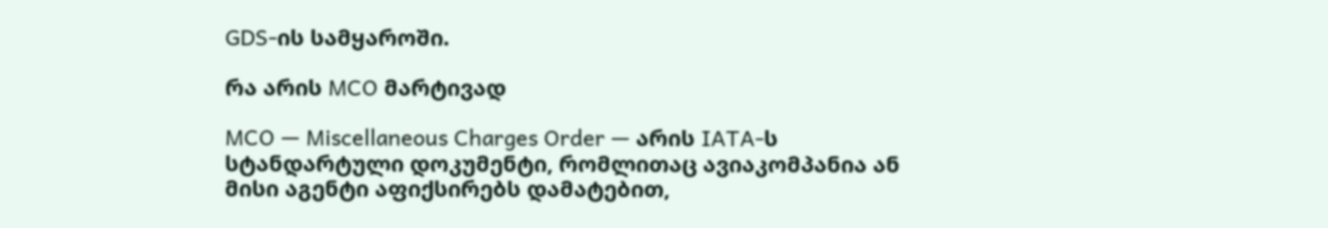GDS-ის სამყაროში.

რა არის MCO მარტივად

MCO — Miscellaneous Charges Order — არის IATA-ს სტანდარტული დოკუმენტი, რომლითაც ავიაკომპანია ან მისი აგენტი აფიქსირებს დამატებით,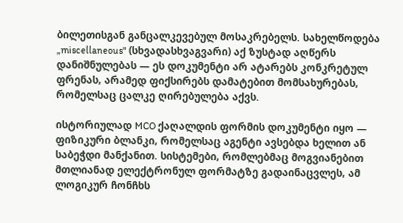ბილეთისგან განცალკევებულ მოსაკრებელს. სახელწოდება „miscellaneous" (სხვადასხვაგვარი) აქ ზუსტად აღწერს დანიშნულებას — ეს დოკუმენტი არ ატარებს კონკრეტულ ფრენას, არამედ ფიქსირებს დამატებით მომსახურებას, რომელსაც ცალკე ღირებულება აქვს.

ისტორიულად MCO ქაღალდის ფორმის დოკუმენტი იყო — ფიზიკური ბლანკი, რომელსაც აგენტი ავსებდა ხელით ან საბეჭდი მანქანით. სისტემები, რომლებმაც მოგვიანებით მთლიანად ელექტრონულ ფორმატზე გადაინაცვლეს, ამ ლოგიკურ ჩონჩხს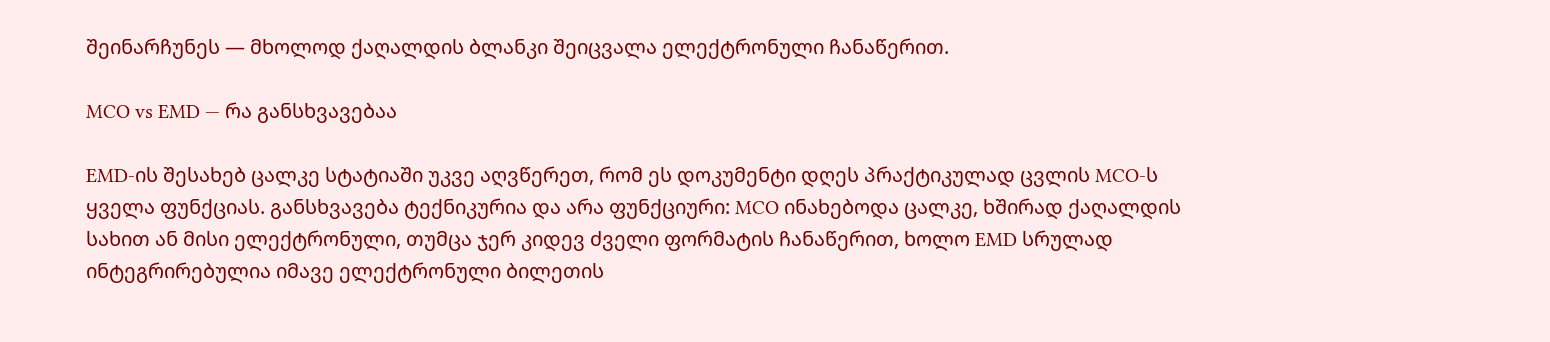შეინარჩუნეს — მხოლოდ ქაღალდის ბლანკი შეიცვალა ელექტრონული ჩანაწერით.

MCO vs EMD — რა განსხვავებაა

EMD-ის შესახებ ცალკე სტატიაში უკვე აღვწერეთ, რომ ეს დოკუმენტი დღეს პრაქტიკულად ცვლის MCO-ს ყველა ფუნქციას. განსხვავება ტექნიკურია და არა ფუნქციური: MCO ინახებოდა ცალკე, ხშირად ქაღალდის სახით ან მისი ელექტრონული, თუმცა ჯერ კიდევ ძველი ფორმატის ჩანაწერით, ხოლო EMD სრულად ინტეგრირებულია იმავე ელექტრონული ბილეთის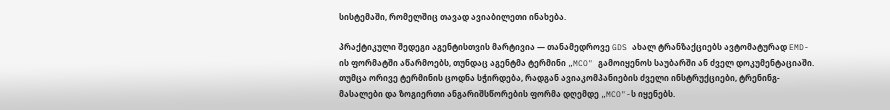სისტემაში, რომელშიც თავად ავიაბილეთი ინახება.

პრაქტიკული შედეგი აგენტისთვის მარტივია — თანამედროვე GDS ახალ ტრანზაქციებს ავტომატურად EMD-ის ფორმატში აწარმოებს, თუნდაც აგენტმა ტერმინი „MCO" გამოიყენოს საუბარში ან ძველ დოკუმენტაციაში. თუმცა ორივე ტერმინის ცოდნა სჭირდება, რადგან ავიაკომპანიების ძველი ინსტრუქციები, ტრენინგ-მასალები და ზოგიერთი ანგარიშსწორების ფორმა დღემდე „MCO"-ს იყენებს.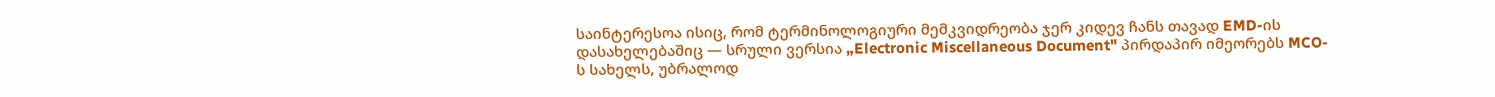საინტერესოა ისიც, რომ ტერმინოლოგიური მემკვიდრეობა ჯერ კიდევ ჩანს თავად EMD-ის დასახელებაშიც — სრული ვერსია „Electronic Miscellaneous Document" პირდაპირ იმეორებს MCO-ს სახელს, უბრალოდ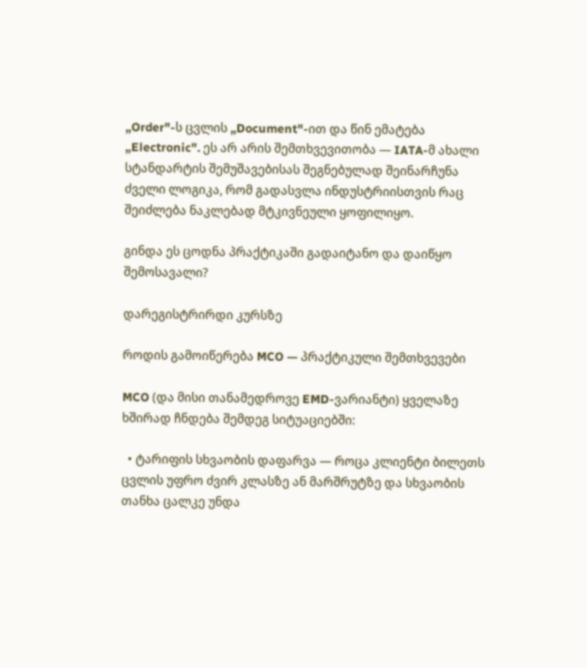„Order"-ს ცვლის „Document"-ით და წინ ემატება „Electronic". ეს არ არის შემთხვევითობა — IATA-მ ახალი სტანდარტის შემუშავებისას შეგნებულად შეინარჩუნა ძველი ლოგიკა, რომ გადასვლა ინდუსტრიისთვის რაც შეიძლება ნაკლებად მტკივნეული ყოფილიყო.

გინდა ეს ცოდნა პრაქტიკაში გადაიტანო და დაიწყო შემოსავალი?

დარეგისტრირდი კურსზე

როდის გამოიწერება MCO — პრაქტიკული შემთხვევები

MCO (და მისი თანამედროვე EMD-ვარიანტი) ყველაზე ხშირად ჩნდება შემდეგ სიტუაციებში:

  • ტარიფის სხვაობის დაფარვა — როცა კლიენტი ბილეთს ცვლის უფრო ძვირ კლასზე ან მარშრუტზე და სხვაობის თანხა ცალკე უნდა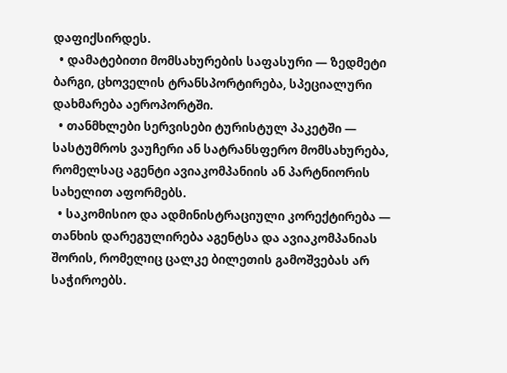დაფიქსირდეს.
  • დამატებითი მომსახურების საფასური — ზედმეტი ბარგი, ცხოველის ტრანსპორტირება, სპეციალური დახმარება აეროპორტში.
  • თანმხლები სერვისები ტურისტულ პაკეტში — სასტუმროს ვაუჩერი ან სატრანსფერო მომსახურება, რომელსაც აგენტი ავიაკომპანიის ან პარტნიორის სახელით აფორმებს.
  • საკომისიო და ადმინისტრაციული კორექტირება — თანხის დარეგულირება აგენტსა და ავიაკომპანიას შორის, რომელიც ცალკე ბილეთის გამოშვებას არ საჭიროებს.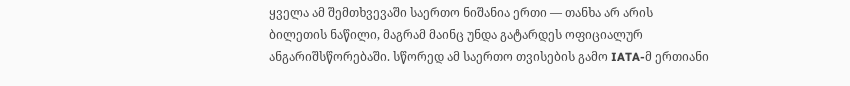ყველა ამ შემთხვევაში საერთო ნიშანია ერთი — თანხა არ არის ბილეთის ნაწილი, მაგრამ მაინც უნდა გატარდეს ოფიციალურ ანგარიშსწორებაში. სწორედ ამ საერთო თვისების გამო IATA-მ ერთიანი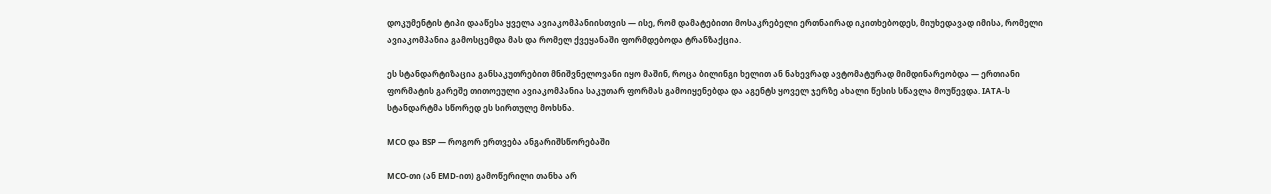დოკუმენტის ტიპი დააწესა ყველა ავიაკომპანიისთვის — ისე, რომ დამატებითი მოსაკრებელი ერთნაირად იკითხებოდეს, მიუხედავად იმისა, რომელი ავიაკომპანია გამოსცემდა მას და რომელ ქვეყანაში ფორმდებოდა ტრანზაქცია.

ეს სტანდარტიზაცია განსაკუთრებით მნიშვნელოვანი იყო მაშინ, როცა ბილინგი ხელით ან ნახევრად ავტომატურად მიმდინარეობდა — ერთიანი ფორმატის გარეშე თითოეული ავიაკომპანია საკუთარ ფორმას გამოიყენებდა და აგენტს ყოველ ჯერზე ახალი წესის სწავლა მოუწევდა. IATA-ს სტანდარტმა სწორედ ეს სირთულე მოხსნა.

MCO და BSP — როგორ ერთვება ანგარიშსწორებაში

MCO-თი (ან EMD-ით) გამოწერილი თანხა არ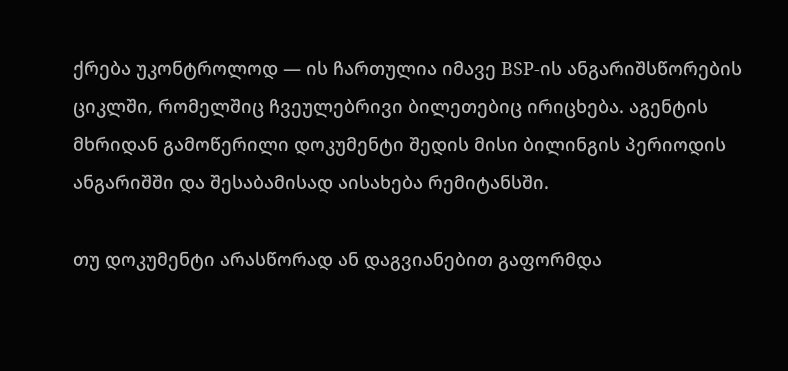ქრება უკონტროლოდ — ის ჩართულია იმავე BSP-ის ანგარიშსწორების ციკლში, რომელშიც ჩვეულებრივი ბილეთებიც ირიცხება. აგენტის მხრიდან გამოწერილი დოკუმენტი შედის მისი ბილინგის პერიოდის ანგარიშში და შესაბამისად აისახება რემიტანსში.

თუ დოკუმენტი არასწორად ან დაგვიანებით გაფორმდა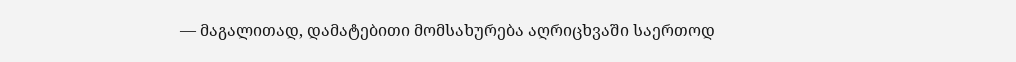— მაგალითად, დამატებითი მომსახურება აღრიცხვაში საერთოდ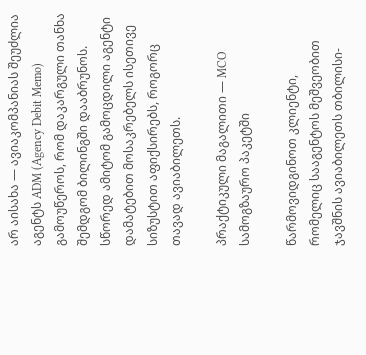არ აისახა — ავიაკომპანიას შეუძლია აგენტს ADM (Agency Debit Memo) გამოუწეროს, რომ დაკარგული თანხა შემდგომ ბილინგში დააბრუნოს. სწორედ ამიტომ გამოცდილი აგენტი დამატებით მოსაკრებელს ისეთივე სიზუსტით აფიქსირებს, როგორც თავად ავიაბილეთს.

პრაქტიკული მაგალითი — MCO სამოგზაურო პაკეტში

წარმოვიდგინოთ კლიენტი, რომელიც სააგენტოს მეშვეობით ჯავშნის ავიაბილეთს თბილისი-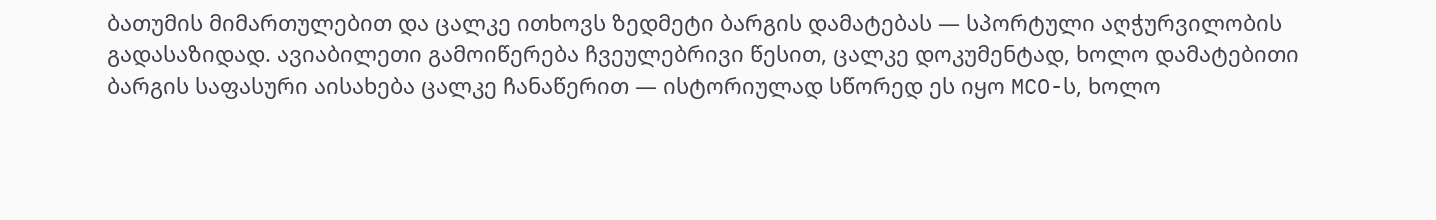ბათუმის მიმართულებით და ცალკე ითხოვს ზედმეტი ბარგის დამატებას — სპორტული აღჭურვილობის გადასაზიდად. ავიაბილეთი გამოიწერება ჩვეულებრივი წესით, ცალკე დოკუმენტად, ხოლო დამატებითი ბარგის საფასური აისახება ცალკე ჩანაწერით — ისტორიულად სწორედ ეს იყო MCO-ს, ხოლო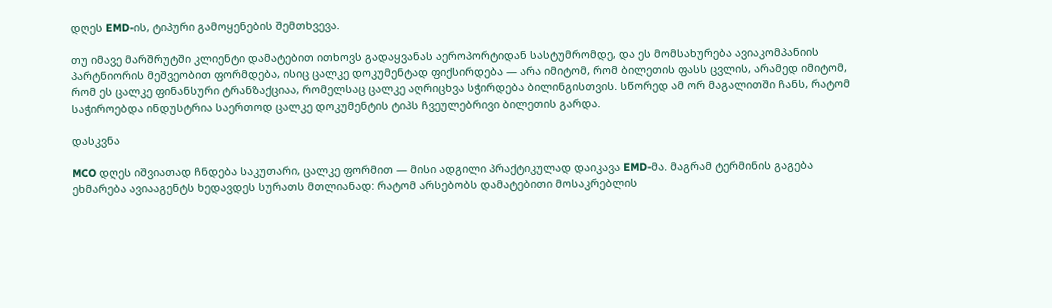დღეს EMD-ის, ტიპური გამოყენების შემთხვევა.

თუ იმავე მარშრუტში კლიენტი დამატებით ითხოვს გადაყვანას აეროპორტიდან სასტუმრომდე, და ეს მომსახურება ავიაკომპანიის პარტნიორის მეშვეობით ფორმდება, ისიც ცალკე დოკუმენტად ფიქსირდება — არა იმიტომ, რომ ბილეთის ფასს ცვლის, არამედ იმიტომ, რომ ეს ცალკე ფინანსური ტრანზაქციაა, რომელსაც ცალკე აღრიცხვა სჭირდება ბილინგისთვის. სწორედ ამ ორ მაგალითში ჩანს, რატომ საჭიროებდა ინდუსტრია საერთოდ ცალკე დოკუმენტის ტიპს ჩვეულებრივი ბილეთის გარდა.

დასკვნა

MCO დღეს იშვიათად ჩნდება საკუთარი, ცალკე ფორმით — მისი ადგილი პრაქტიკულად დაიკავა EMD-მა. მაგრამ ტერმინის გაგება ეხმარება ავიააგენტს ხედავდეს სურათს მთლიანად: რატომ არსებობს დამატებითი მოსაკრებლის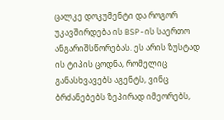ცალკე დოკუმენტი და როგორ უკავშირდება ის BSP-ის საერთო ანგარიშსწორებას. ეს არის ზუსტად ის ტიპის ცოდნა, რომელიც განასხვავებს აგენტს, ვინც ბრძანებებს ზეპირად იმეორებს,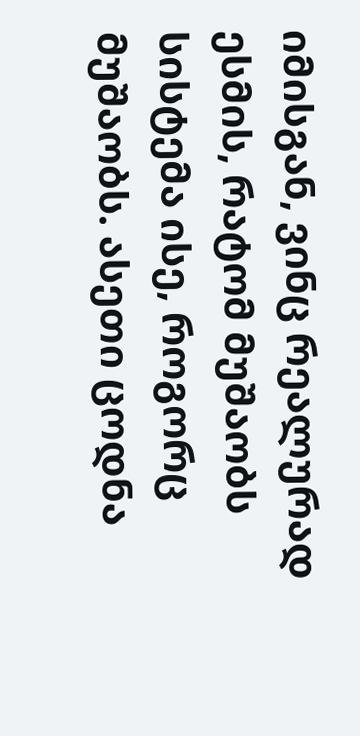იმისგან, ვინც რეალურად ესმის, რატომ მუშაობს სისტემა ისე, როგორც მუშაობს. ასეთი ცოდნა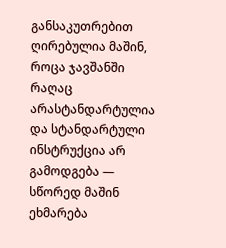განსაკუთრებით ღირებულია მაშინ, როცა ჯავშანში რაღაც არასტანდარტულია და სტანდარტული ინსტრუქცია არ გამოდგება — სწორედ მაშინ ეხმარება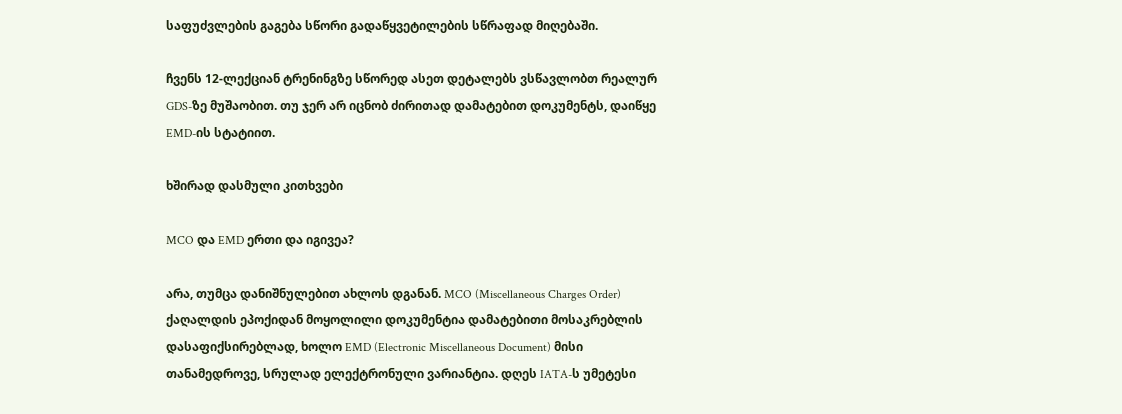საფუძვლების გაგება სწორი გადაწყვეტილების სწრაფად მიღებაში.

ჩვენს 12-ლექციან ტრენინგზე სწორედ ასეთ დეტალებს ვსწავლობთ რეალურ GDS-ზე მუშაობით. თუ ჯერ არ იცნობ ძირითად დამატებით დოკუმენტს, დაიწყე EMD-ის სტატიით.

ხშირად დასმული კითხვები

MCO და EMD ერთი და იგივეა?

არა, თუმცა დანიშნულებით ახლოს დგანან. MCO (Miscellaneous Charges Order) ქაღალდის ეპოქიდან მოყოლილი დოკუმენტია დამატებითი მოსაკრებლის დასაფიქსირებლად, ხოლო EMD (Electronic Miscellaneous Document) მისი თანამედროვე, სრულად ელექტრონული ვარიანტია. დღეს IATA-ს უმეტესი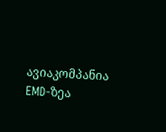ავიაკომპანია EMD-ზეა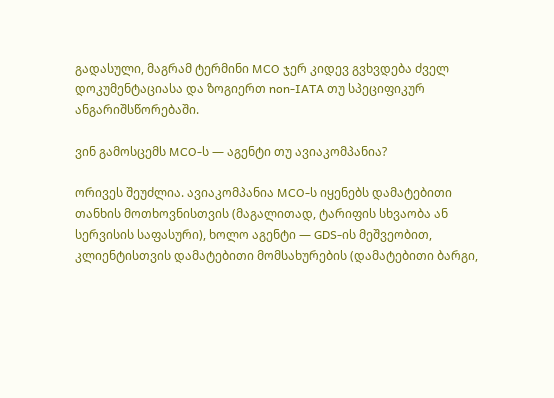გადასული, მაგრამ ტერმინი MCO ჯერ კიდევ გვხვდება ძველ დოკუმენტაციასა და ზოგიერთ non-IATA თუ სპეციფიკურ ანგარიშსწორებაში.

ვინ გამოსცემს MCO-ს — აგენტი თუ ავიაკომპანია?

ორივეს შეუძლია. ავიაკომპანია MCO-ს იყენებს დამატებითი თანხის მოთხოვნისთვის (მაგალითად, ტარიფის სხვაობა ან სერვისის საფასური), ხოლო აგენტი — GDS-ის მეშვეობით, კლიენტისთვის დამატებითი მომსახურების (დამატებითი ბარგი,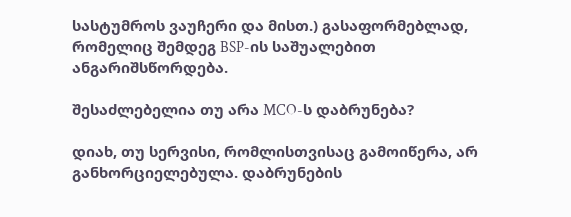სასტუმროს ვაუჩერი და მისთ.) გასაფორმებლად, რომელიც შემდეგ BSP-ის საშუალებით ანგარიშსწორდება.

შესაძლებელია თუ არა MCO-ს დაბრუნება?

დიახ, თუ სერვისი, რომლისთვისაც გამოიწერა, არ განხორციელებულა. დაბრუნების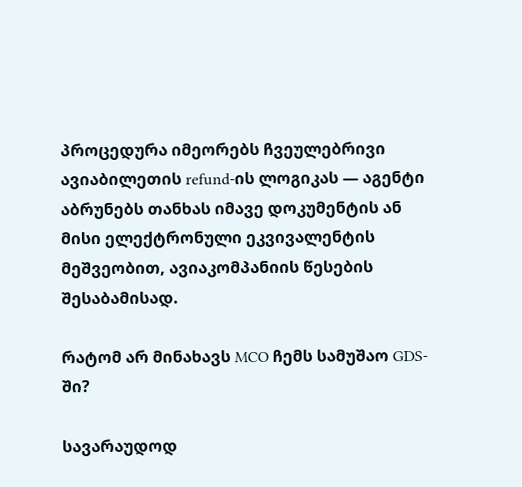პროცედურა იმეორებს ჩვეულებრივი ავიაბილეთის refund-ის ლოგიკას — აგენტი აბრუნებს თანხას იმავე დოკუმენტის ან მისი ელექტრონული ეკვივალენტის მეშვეობით, ავიაკომპანიის წესების შესაბამისად.

რატომ არ მინახავს MCO ჩემს სამუშაო GDS-ში?

სავარაუდოდ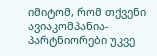იმიტომ, რომ თქვენი ავიაკომპანია-პარტნიორები უკვე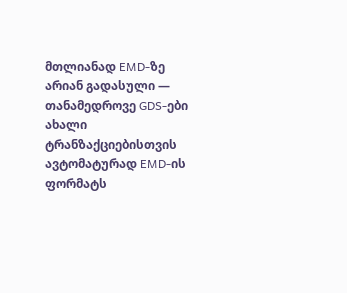მთლიანად EMD-ზე არიან გადასული — თანამედროვე GDS-ები ახალი ტრანზაქციებისთვის ავტომატურად EMD-ის ფორმატს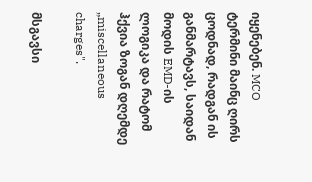იყენებენ. MCO ტერმინი მაინც ღირს ცოდნად, რადგან ის განმარტავს, საიდან მოდის EMD-ის ლოგიკა და რატომ ჰქვია ზოგან დღემდე „miscellaneous charges".

მსგავსი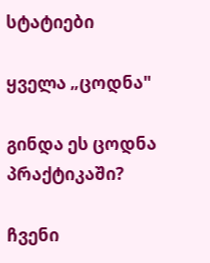სტატიები

ყველა „ცოდნა"

გინდა ეს ცოდნა პრაქტიკაში?

ჩვენი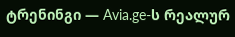ტრენინგი — Avia.ge-ს რეალურ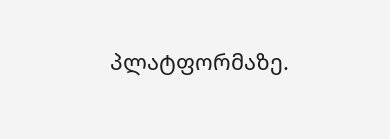პლატფორმაზე.